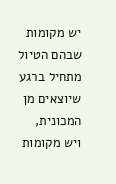יש מקומות שבהם הטיול מתחיל ברגע שיוצאים מן המכונית, ויש מקומות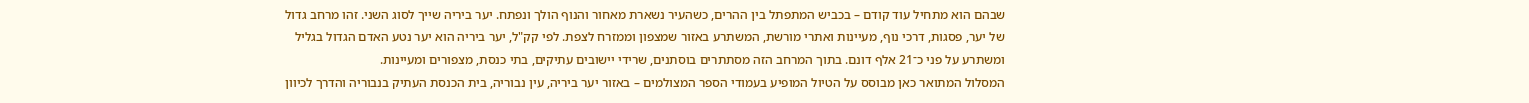שבהם הוא מתחיל עוד קודם – בכביש המתפתל בין ההרים, כשהעיר נשארת מאחור והנוף הולך ונפתח. יער ביריה שייך לסוג השני. זהו מרחב גדול של יער, פסגות, דרכי נוף, מעיינות ואתרי מורשת, המשתרע באזור שמצפון וממזרח לצפת. לפי קק"ל, יער ביריה הוא יער נטע האדם הגדול בגליל ומשתרע על פני כ־21 אלף דונם. בתוך המרחב הזה מסתתרים בוסתנים, שרידי יישובים עתיקים, בתי כנסת, מצפורים ומעיינות.
המסלול המתואר כאן מבוסס על הטיול המופיע בעמודי הספר המצולמים – באזור יער ביריה, עין נבוריה, בית הכנסת העתיק בנבוריה והדרך לכיוון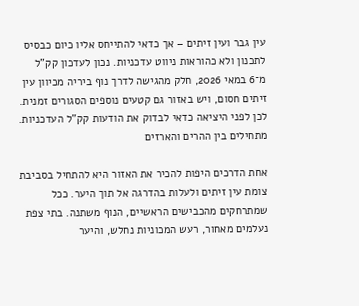עין גבר ועין זיתים – אך כדאי להתייחס אליו כיום כבסיס לתכנון ולא כהוראות ניווט עדכניות. נכון לעדכון קק"ל מ־6 במאי 2026, חלק מהגישה לדרך נוף ביריה מכיוון עין זיתים חסום, ויש באזור גם קטעים נוספים הסגורים זמנית. לכן לפני היציאה כדאי לבדוק את הודעות קק"ל העדכניות.
מתחילים בין ההרים והארזים

אחת הדרכים היפות להכיר את האזור היא להתחיל בסביבת צומת עין זיתים ולעלות בהדרגה אל תוך היער. ככל שמתרחקים מהכבישים הראשיים, הנוף משתנה. בתי צפת נעלמים מאחור, רעש המכוניות נחלש, והיער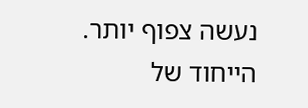נעשה צפוף יותר.
הייחוד של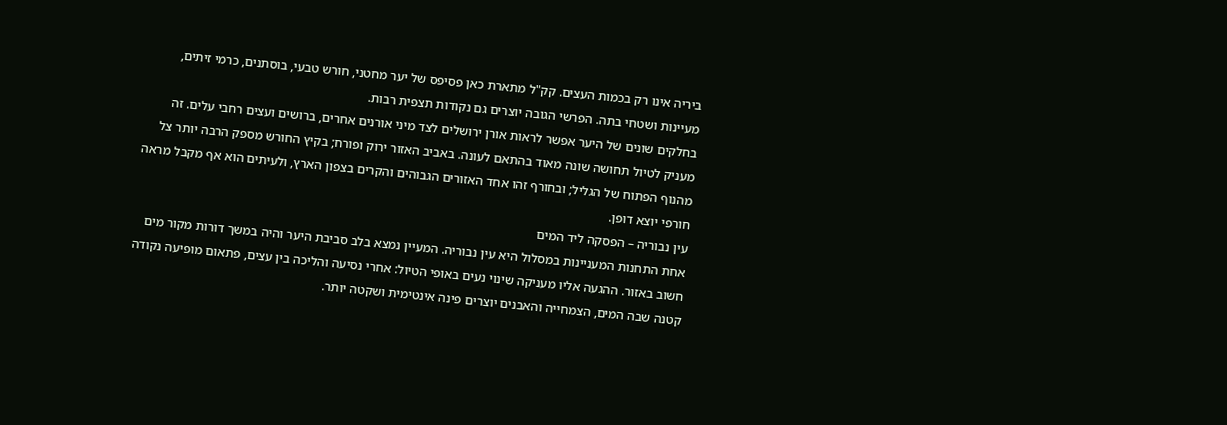ביריה אינו רק בכמות העצים. קק"ל מתארת כאן פסיפס של יער מחטני, חורש טבעי, בוסתנים, כרמי זיתים, מעיינות ושטחי בתה. הפרשי הגובה יוצרים גם נקודות תצפית רבות.
בחלקים שונים של היער אפשר לראות אורן ירושלים לצד מיני אורנים אחרים, ברושים ועצים רחבי עלים. זה מעניק לטיול תחושה שונה מאוד בהתאם לעונה. באביב האזור ירוק ופורח; בקיץ החורש מספק הרבה יותר צל מהנוף הפתוח של הגליל; ובחורף זהו אחד האזורים הגבוהים והקרים בצפון הארץ, ולעיתים הוא אף מקבל מראה חורפי יוצא דופן.
עין נבוריה – הפסקה ליד המים
אחת התחנות המעניינות במסלול היא עין נבוריה. המעיין נמצא בלב סביבת היער והיה במשך דורות מקור מים חשוב באזור. ההגעה אליו מעניקה שינוי נעים באופי הטיול: אחרי נסיעה והליכה בין עצים, פתאום מופיעה נקודה קטנה שבה המים, הצמחייה והאבנים יוצרים פינה אינטימית ושקטה יותר.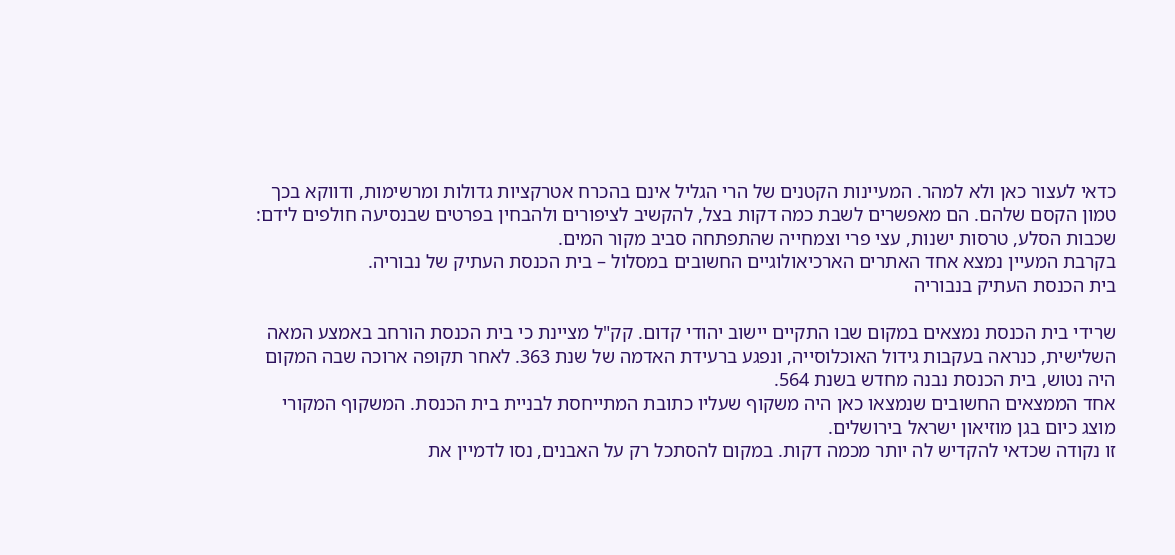כדאי לעצור כאן ולא למהר. המעיינות הקטנים של הרי הגליל אינם בהכרח אטרקציות גדולות ומרשימות, ודווקא בכך טמון הקסם שלהם. הם מאפשרים לשבת כמה דקות בצל, להקשיב לציפורים ולהבחין בפרטים שבנסיעה חולפים לידם: שכבות הסלע, טרסות ישנות, עצי פרי וצמחייה שהתפתחה סביב מקור המים.
בקרבת המעיין נמצא אחד האתרים הארכיאולוגיים החשובים במסלול – בית הכנסת העתיק של נבוריה.
בית הכנסת העתיק בנבוריה

שרידי בית הכנסת נמצאים במקום שבו התקיים יישוב יהודי קדום. קק"ל מציינת כי בית הכנסת הורחב באמצע המאה השלישית, כנראה בעקבות גידול האוכלוסייה, ונפגע ברעידת האדמה של שנת 363. לאחר תקופה ארוכה שבה המקום היה נטוש, בית הכנסת נבנה מחדש בשנת 564.
אחד הממצאים החשובים שנמצאו כאן היה משקוף שעליו כתובת המתייחסת לבניית בית הכנסת. המשקוף המקורי מוצג כיום בגן מוזיאון ישראל בירושלים.
זו נקודה שכדאי להקדיש לה יותר מכמה דקות. במקום להסתכל רק על האבנים, נסו לדמיין את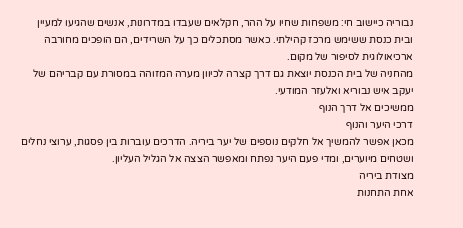נבוריה כיישוב חי: משפחות שחיו על ההר, חקלאים שעבדו במדרונות, אנשים שהגיעו למעיין ובית כנסת ששימש מרכז קהילתי. כאשר מסתכלים כך על השרידים, הם הופכים מחורבה ארכיאולוגית לסיפור של מקום.
מהחניה של בית הכנסת יוצאת גם דרך קצרה לכיוון מערה המזוהה במסורת עם קבריהם של יעקב איש נבוריא ואלעזר המודעי.
ממשיכים אל דרך הנוף
דרכי היער והנוף
מכאן אפשר להמשיך אל חלקים נוספים של יער ביריה. הדרכים עוברות בין פסגות, ערוצי נחלים ושטחים מיוערים, ומדי פעם היער נפתח ומאפשר הצצה אל הגליל העליון.
מצודת ביריה
אחת התחנות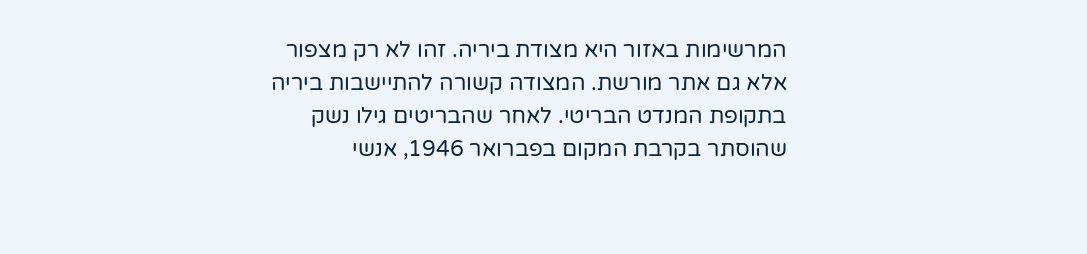המרשימות באזור היא מצודת ביריה. זהו לא רק מצפור אלא גם אתר מורשת. המצודה קשורה להתיישבות ביריה בתקופת המנדט הבריטי. לאחר שהבריטים גילו נשק שהוסתר בקרבת המקום בפברואר 1946, אנשי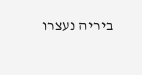ביריה נעצרו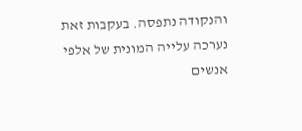והנקודה נתפסה. בעקבות זאת נערכה עלייה המונית של אלפי אנשים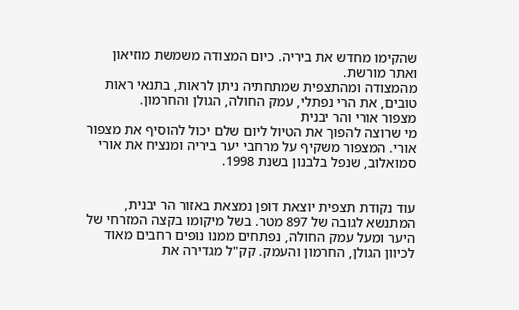שהקימו מחדש את ביריה. כיום המצודה משמשת מוזיאון ואתר מורשת.
מהמצודה ומהתצפית שמתחתיה ניתן לראות, בתנאי ראות טובים, את הרי נפתלי, עמק החולה, הגולן והחרמון.
מצפור אורי והר יבנית
מי שרוצה להפוך את הטיול ליום שלם יכול להוסיף את מצפור אורי. המצפור משקיף על מרחבי יער ביריה ומנציח את אורי סמואלוב, שנפל בלבנון בשנת 1998.


עוד נקודת תצפית יוצאת דופן נמצאת באזור הר יבנית, המתנשא לגובה של 897 מטר. בשל מיקומו בקצה המזרחי של היער ומעל עמק החולה, נפתחים ממנו נופים רחבים מאוד לכיוון הגולן, החרמון והעמק. קק"ל מגדירה את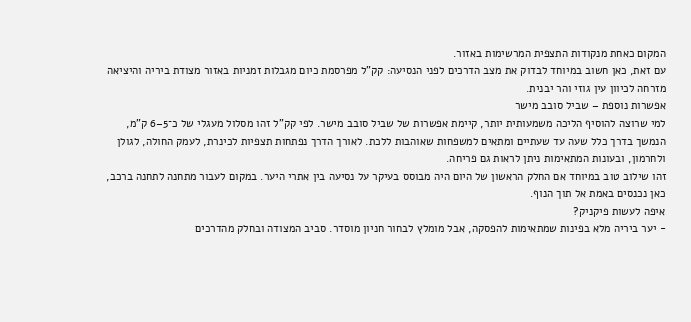המקום כאחת מנקודות התצפית המרשימות באזור.
עם זאת, כאן חשוב במיוחד לבדוק את מצב הדרכים לפני הנסיעה: קק"ל מפרסמת כיום מגבלות זמניות באזור מצודת ביריה והיציאה מזרחה לכיוון עין גוזי והר יבנית.
אפשרות נוספת – שביל סובב מישר
למי שרוצה להוסיף הליכה משמעותית יותר, קיימת אפשרות של שביל סובב מישר. לפי קק"ל זהו מסלול מעגלי של כ־5–6 ק"מ, הנמשך בדרך כלל שעה עד שעתיים ומתאים למשפחות שאוהבות ללכת. לאורך הדרך נפתחות תצפיות לכינרת, לעמק החולה, לגולן ולחרמון, ובעונות המתאימות ניתן לראות גם פריחה.
זהו שילוב טוב במיוחד אם החלק הראשון של היום היה מבוסס בעיקר על נסיעה בין אתרי היער. במקום לעבור מתחנה לתחנה ברכב, כאן נכנסים באמת אל תוך הנוף.
איפה לעשות פיקניק?
- יער ביריה מלא בפינות שמתאימות להפסקה, אבל מומלץ לבחור חניון מוסדר. סביב המצודה ובחלק מהדרכים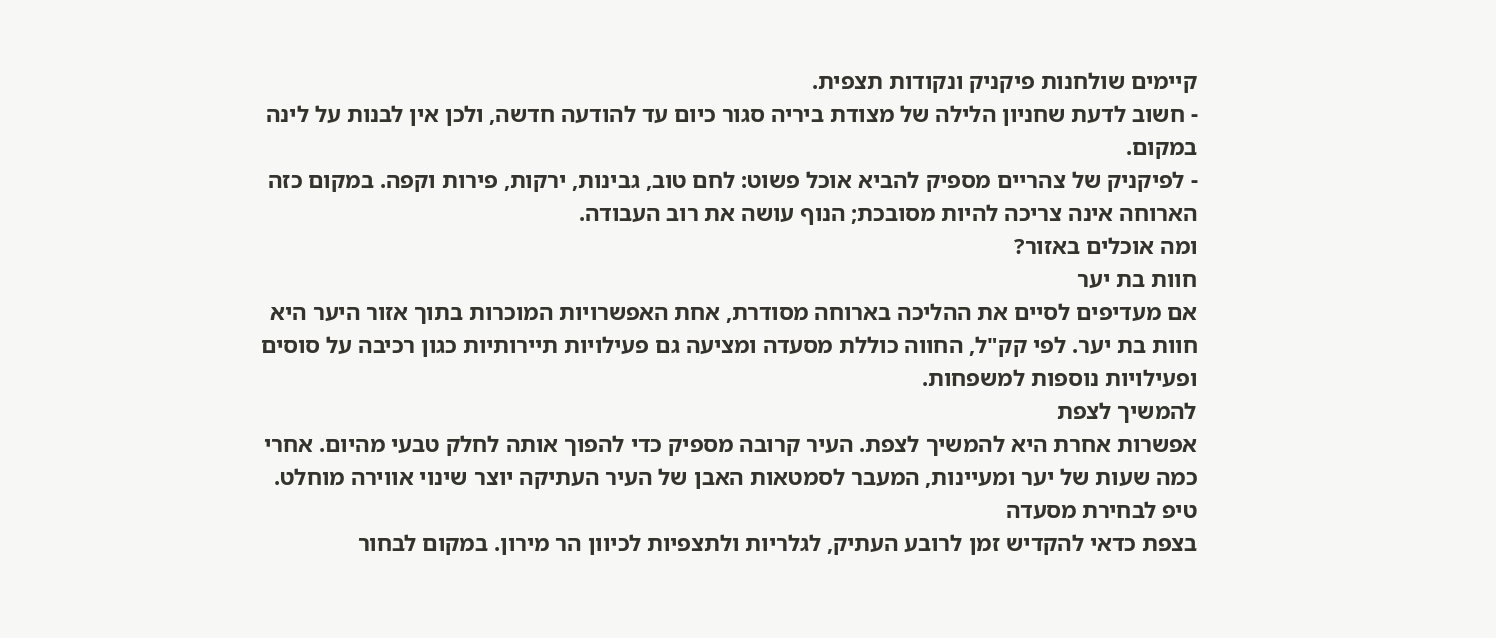קיימים שולחנות פיקניק ונקודות תצפית.
- חשוב לדעת שחניון הלילה של מצודת ביריה סגור כיום עד להודעה חדשה, ולכן אין לבנות על לינה במקום.
- לפיקניק של צהריים מספיק להביא אוכל פשוט: לחם טוב, גבינות, ירקות, פירות וקפה. במקום כזה הארוחה אינה צריכה להיות מסובכת; הנוף עושה את רוב העבודה.
ומה אוכלים באזור?
חוות בת יער
אם מעדיפים לסיים את ההליכה בארוחה מסודרת, אחת האפשרויות המוכרות בתוך אזור היער היא חוות בת יער. לפי קק"ל, החווה כוללת מסעדה ומציעה גם פעילויות תיירותיות כגון רכיבה על סוסים ופעילויות נוספות למשפחות.
להמשיך לצפת
אפשרות אחרת היא להמשיך לצפת. העיר קרובה מספיק כדי להפוך אותה לחלק טבעי מהיום. אחרי כמה שעות של יער ומעיינות, המעבר לסמטאות האבן של העיר העתיקה יוצר שינוי אווירה מוחלט.
טיפ לבחירת מסעדה
בצפת כדאי להקדיש זמן לרובע העתיק, לגלריות ולתצפיות לכיוון הר מירון. במקום לבחור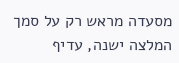מסעדה מראש רק על סמך המלצה ישנה, עדיף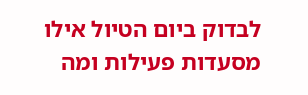לבדוק ביום הטיול אילו מסעדות פעילות ומה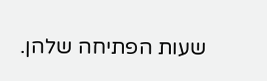שעות הפתיחה שלהן.